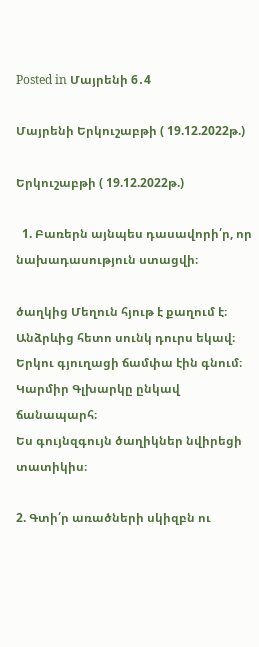Posted in Մայրենի 6․4

Մայրենի Երկուշաբթի ( 19.12.2022թ.)

Երկուշաբթի ( 19.12.2022թ.)

  1. Բառերն այնպես դասավորի՛ր, որ նախադասություն ստացվի։

ծաղկից Մեղուն հյութ է քաղում է։
Անձրևից հետո սունկ դուրս եկավ։
Երկու գյուղացի ճամփա էին գնում։
Կարմիր Գլխարկը ընկավ ճանապարհ։
Ես գույնզգույն ծաղիկներ նվիրեցի տատիկիս։

2. Գտի՛ր առածների սկիզբն ու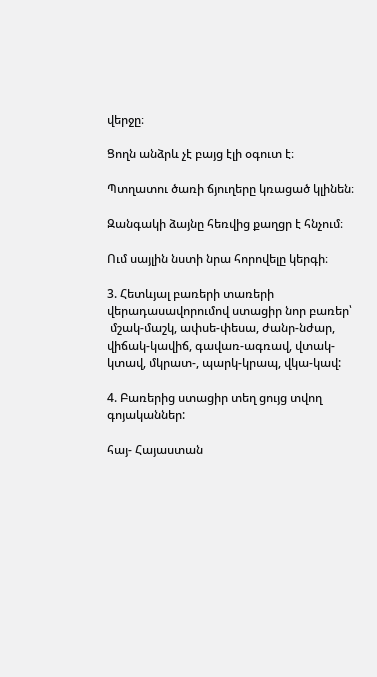վերջը։

Ցողն անձրև չէ բայց էլի օգուտ է։

Պտղատու ծառի ճյուղերը կռացած կլինեն։

Զանգակի ձայնը հեռվից քաղցր է հնչում։

Ում սայլին նստի նրա հորովելը կերգի։

3. Հետևյալ բառերի տառերի վերադասավորումով ստացիր նոր բառեր՝
 մշակ-մաշկ, ափսե-փեսա, ժանր-նժար, վիճակ-կավիճ, գավառ-ագռավ, վտակ-կտավ, մկրատ-, պարկ-կրապ, վկա-կավ:

4. Բառերից ստացիր տեղ ցույց տվող գոյականներ:

հայ- Հայաստան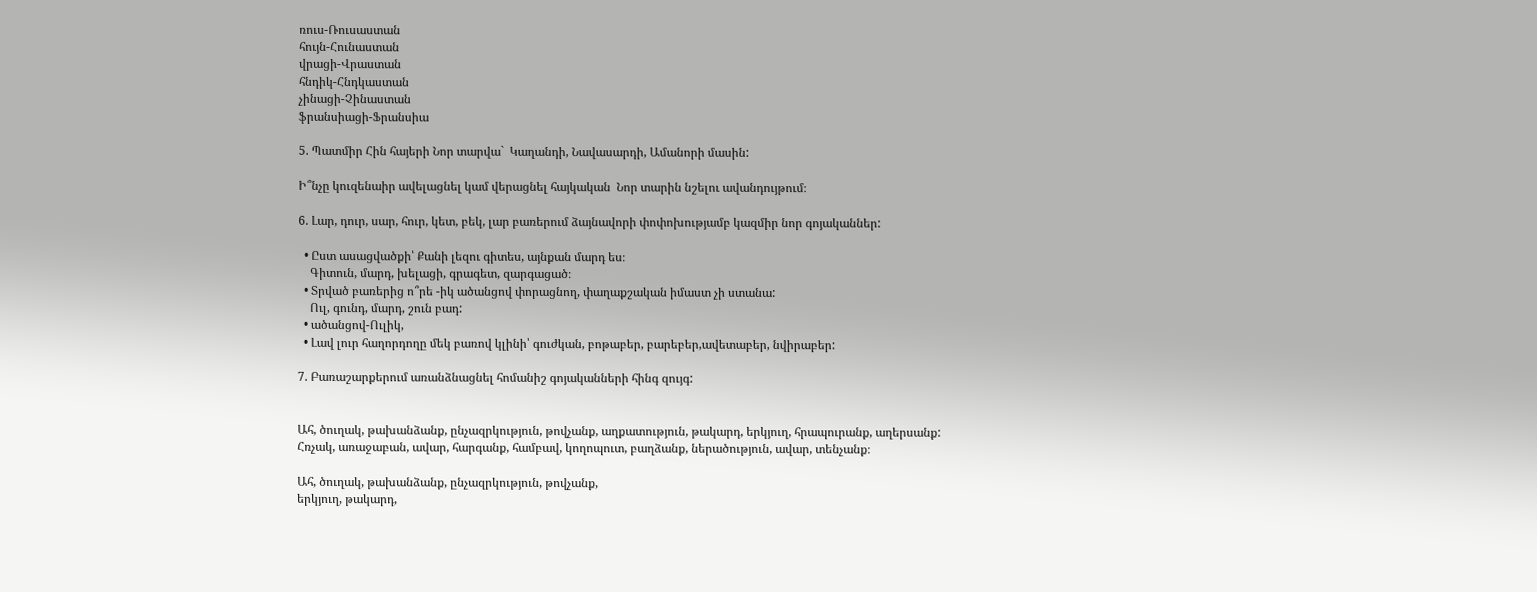ռուս-Ռուսաստան
հույն-Հունաստան
վրացի-Վրաստան
հնդիկ-Հնդկաստան
չինացի-Չինաստան
ֆրանսիացի-Ֆրանսիա

5. Պատմիր Հին հայերի Նոր տարվա`  Կաղանդի, Նավասարդի, Ամանորի մասին:

Ի՞նչը կուզենաիր ավելացնել կամ վերացնել հայկական  Նոր տարին նշելու ավանդույթում։

6. Լար, դուր, սար, հուր, կետ, բեկ, լար բառերում ձայնավորի փոփոխությամբ կազմիր նոր գոյականներ:

  • Ըստ ասացվածքի՝ Քանի լեզու գիտես, այնքան մարդ ես։
    Գիտուն, մարդ, խելացի, գրագետ, զարգացած։
  • Տրված բառերից ո՞րե -իկ ածանցով փորացնող, փաղաքշական իմաստ չի ստանա:
    Ուլ, գունդ, մարդ, շուն բադ:
  • ածանցով-Ուլիկ,
  • Լավ լուր հաղորդողը մեկ բառով կլինի՝ գուժկան, բոթաբեր, բարեբեր,ավետաբեր, նվիրաբեր:

7. Բառաշարքերում առանձնացնել հոմանիշ գոյականների հինգ զույգ:


Ահ, ծուղակ, թախանձանք, ընչազրկություն, թովչանք, աղքատություն, թակարդ, երկյուղ, հրապուրանք, աղերսանք:
Հռչակ, առաջաբան, ավար, հարգանք, համբավ, կողոպուտ, բաղձանք, ներածություն, ավար, տենչանք։

Ահ, ծուղակ, թախանձանք, ընչազրկություն, թովչանք,
երկյուղ, թակարդ,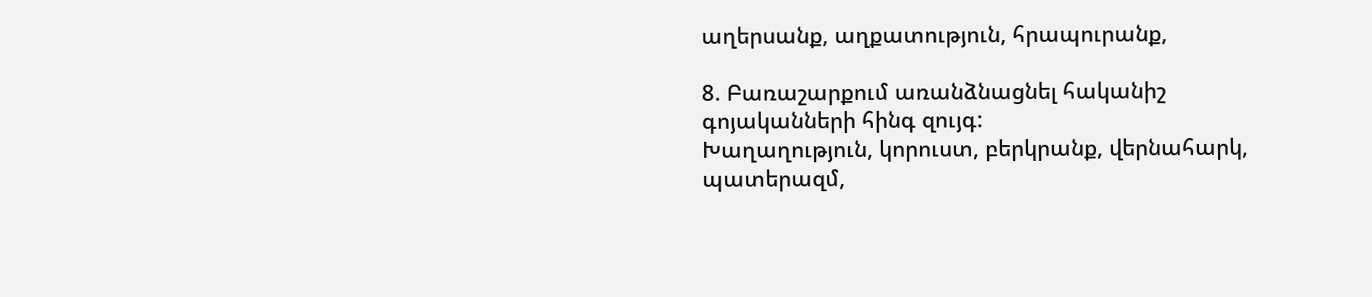աղերսանք, աղքատություն, հրապուրանք,

8. Բառաշարքում առանձնացնել հականիշ գոյականների հինգ զույգ:
Խաղաղություն, կորուստ, բերկրանք, վերնահարկ, պատերազմ,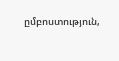ըմբոստություն,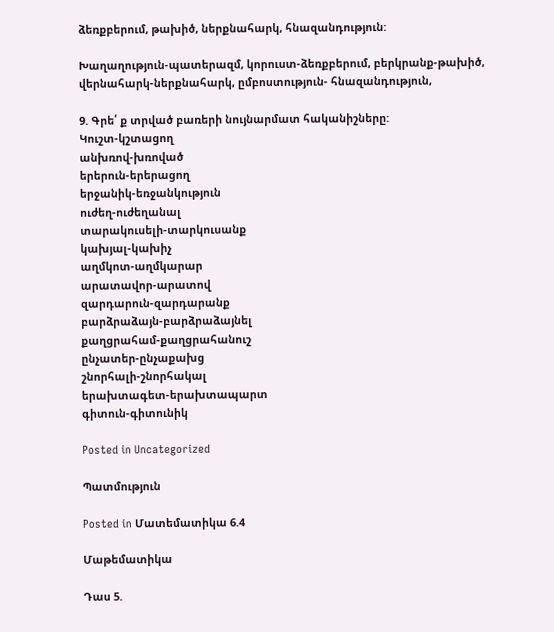ձեռքբերում, թախիծ, ներքնահարկ, հնազանդություն:

Խաղաղություն-պատերազմ, կորուստ-ձեռքբերում, բերկրանք-թախիծ, վերնահարկ-ներքնահարկ, ըմբոստություն- հնազանդություն,

9. Գրե՛ ք տրված բառերի նույնարմատ հականիշները:
Կուշտ-կշտացող
անխռով-խռոված
երերուն-երերացող
երջանիկ-եռջանկություն
ուժեղ-ուժեղանալ
տարակուսելի-տարկուսանք
կախյալ-կախիչ
աղմկոտ-աղմկարար
արատավոր-արատով
զարդարուն-զարդարանք
բարձրաձայն-բարձրաձայնել
քաղցրահամ-քաղցրահանուշ
ընչատեր-ընչաքախց
շնորհալի-շնորհակալ
երախտագետ-երախտապարտ
գիտուն-գիտունիկ

Posted in Uncategorized

Պատմություն

Posted in Մատեմատիկա 6.4

Մաթեմատիկա

Դաս 5.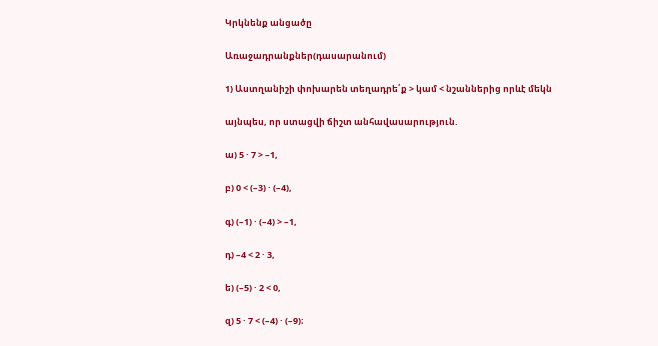Կրկնենք անցածը

Առաջադրանքներ(դասարանում)

1) Աստղանիշի փոխարեն տեղադրե՛ք > կամ < նշաններից որևէ մեկն

այնպես, որ ստացվի ճիշտ անհավասարություն.

ա) 5 · 7 > –1,

բ) 0 < (–3) · (–4),

գ) (–1) · (–4) > –1,

դ) –4 < 2 · 3,

ե) (–5) · 2 < 0,

զ) 5 · 7 < (–4) · (–9)։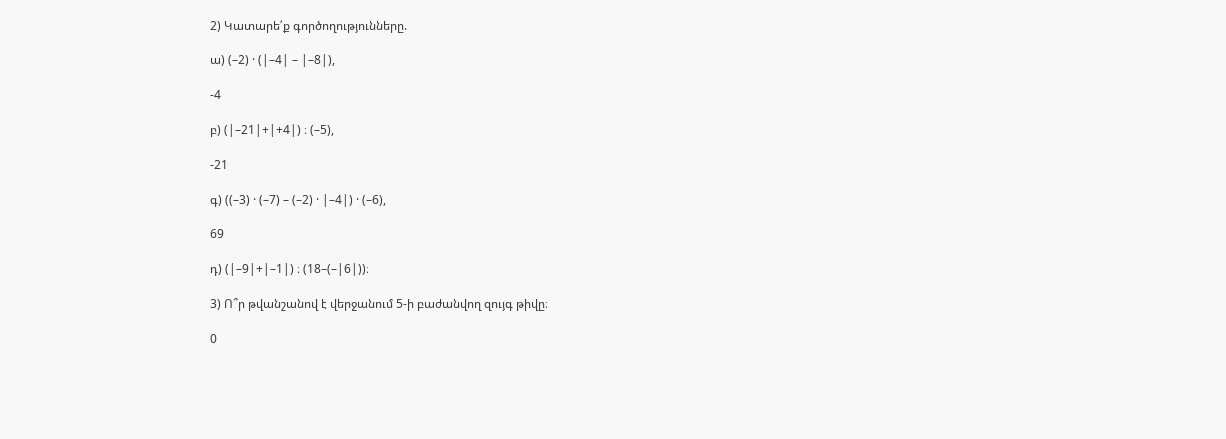2) Կատարե՛ք գործողությունները.

ա) (–2) · (|–4| – |–8|),

-4

բ) (|–21|+|+4|) ։ (–5),

-21

գ) ((–3) · (–7) – (–2) · |–4|) · (–6),

69

դ) (|–9|+|–1|) ։ (18–(–|6|))։

3) Ո՞ր թվանշանով է վերջանում 5-ի բաժանվող զույգ թիվը։

0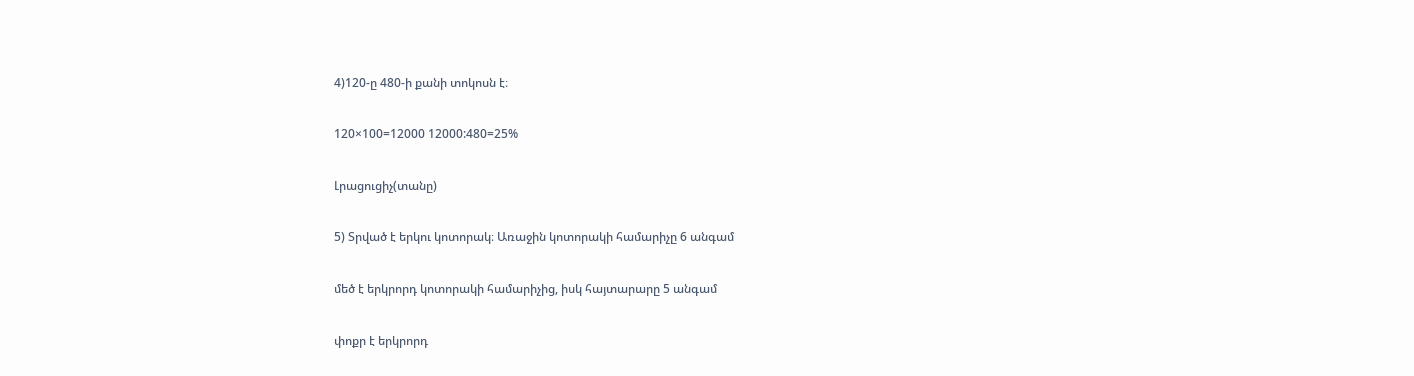4)120-ը 480-ի քանի տոկոսն է։

120×100=12000 12000:480=25%

Լրացուցիչ(տանը)

5) Տրված է երկու կոտորակ։ Առաջին կոտորակի համարիչը 6 անգամ

մեծ է երկրորդ կոտորակի համարիչից, իսկ հայտարարը 5 անգամ

փոքր է երկրորդ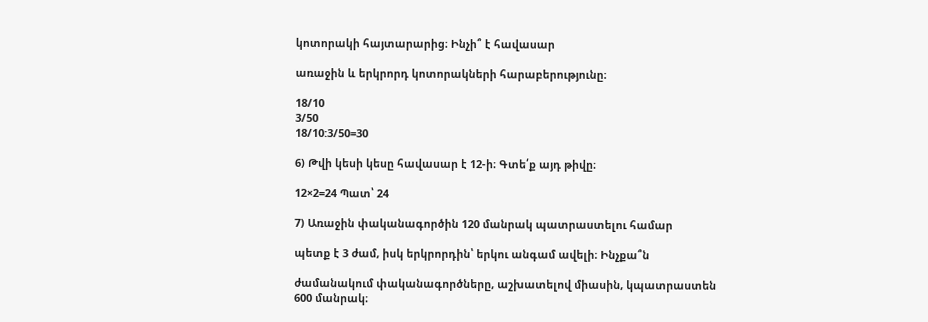կոտորակի հայտարարից։ Ինչի՞ է հավասար

առաջին և երկրորդ կոտորակների հարաբերությունը։

18/10
3/50
18/10:3/50=30

6) Թվի կեսի կեսը հավասար է 12-ի։ Գտե՛ք այդ թիվը։

12×2=24 Պատ՝ 24

7) Առաջին փականագործին 120 մանրակ պատրաստելու համար

պետք է 3 ժամ, իսկ երկրորդին՝ երկու անգամ ավելի։ Ինչքա՞ն

ժամանակում փականագործները, աշխատելով միասին, կպատրաստեն 600 մանրակ։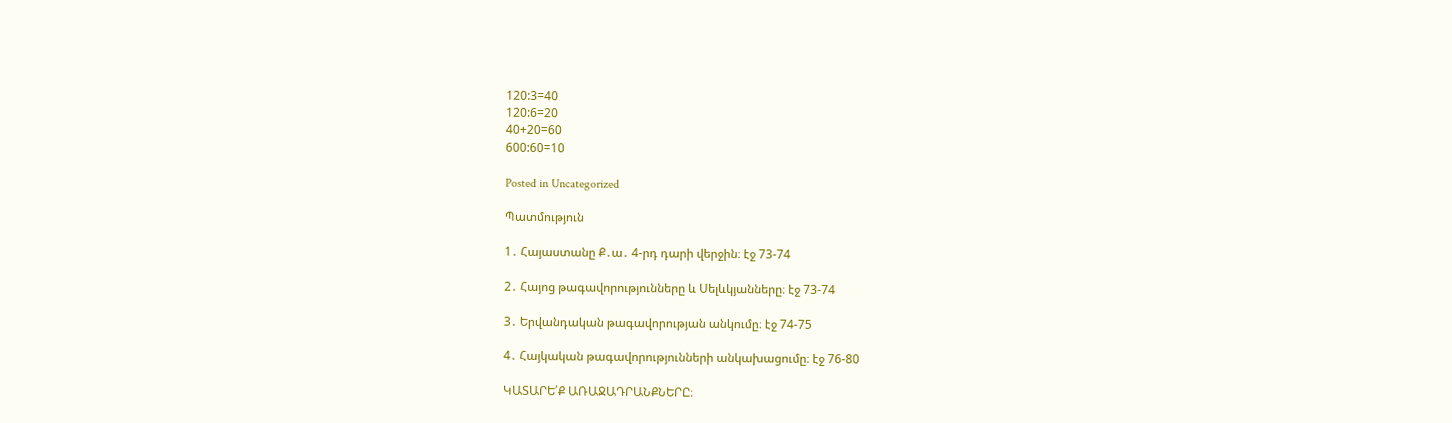120:3=40
120:6=20
40+20=60
600:60=10

Posted in Uncategorized

Պատմություն

1․ Հայաստանը Ք․ա․ 4-րդ դարի վերջին։ էջ 73-74

2․ Հայոց թագավորությունները և Սելևկյանները։ էջ 73-74

3․ Երվանդական թագավորության անկումը։ էջ 74-75

4․ Հայկական թագավորությունների անկախացումը։ էջ 76-80

ԿԱՏԱՐԵ՛Ք ԱՌԱՋԱԴՐԱՆՔՆԵՐԸ։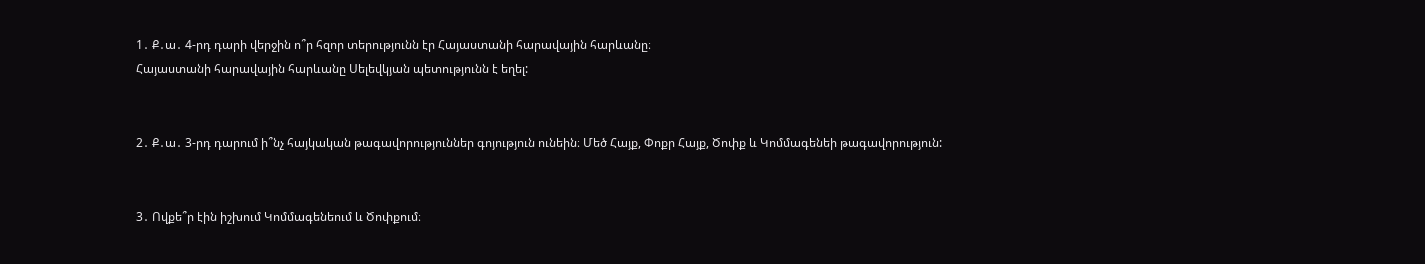1․ Ք․ա․ 4-րդ դարի վերջին ո՞ր հզոր տերությունն էր Հայաստանի հարավային հարևանը։
Հայաստանի հարավային հարևանը Սելեվկյան պետությունն է եղել:


2․ Ք․ա․ 3-րդ դարում ի՞նչ հայկական թագավորություններ գոյություն ունեին։ Մեծ Հայք, Փոքր Հայք, Ծոփք և Կոմմագենեի թագավորություն:


3․ Ովքե՞ր էին իշխում Կոմմագենեում և Ծոփքում։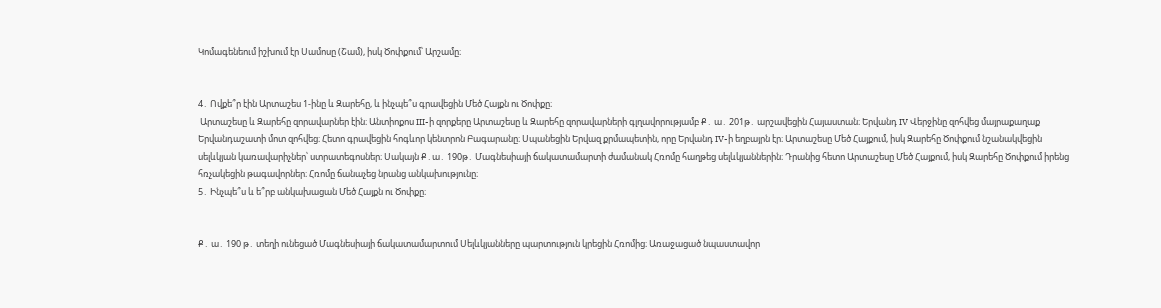Կոմագենեում իշխում էր Սամոսը (Շամ), իսկ Ծոփքում՝ Արշամը։


4․ Ովքե՞ր էին Արտաշես 1-ինը և Զարեհը, և ինչպե՞ս գրավեցին Մեծ Հայքն ու Ծոփքը։
 Արտաշեսը և Զարեհը զորավարներ էին։ Անտիոքոս III-ի զորքերը Արտաշեսը և Զարեհը զորավարների գլղավորությամբ Ք․ ա․ 201թ․ արշավեցին Հայաստան։ Երվանդ IV Վերջինը զոհվեց մայրաքաղաք Երվանդաշատի մոտ զոհվեց։ Հետո գրավեցին հոգևոր կենտրոն Բագարանը։ Սպանեցին Երվազ քրմապետին, որը Երվանդ IV-ի եղբայրն էր։ Արտաշեսը Մեծ Հայքում, իսկ Զարեհը Ծոփքում նշանակվեցին սելևկյան կառավարիչներ՝ ստրատեգոսներ։ Սակայն Ք․ա․ 190թ․ Մագնեսիայի ճակատամարտի ժամանակ Հռոմը հաղթեց սելևկյաններին։ Դրանից հետո Արտաշեսը Մեծ Հայքում, իսկ Զարեհը Ծոփքում իրենց հռչակեցին թագավորներ։ Հռոմը ճանաչեց նրանց անկախությունը։
5․ Ինչպե՞ս և ե՞րբ անկախացան Մեծ Հայքն ու Ծոփքը։


Ք․ ա․ 190 թ․ տեղի ունեցած Մագնեսիայի ճակատամարտում Սելևկյանները պարտություն կրեցին Հռոմից։ Առաջացած նպաստավոր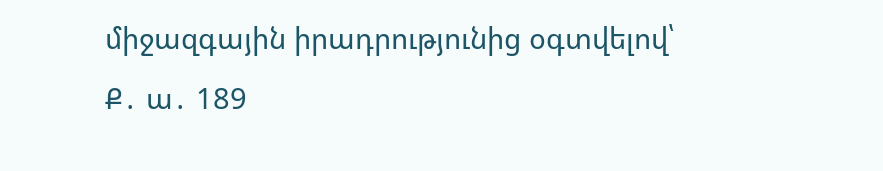միջազգային իրադրությունից օգտվելով՝ Ք․ ա․ 189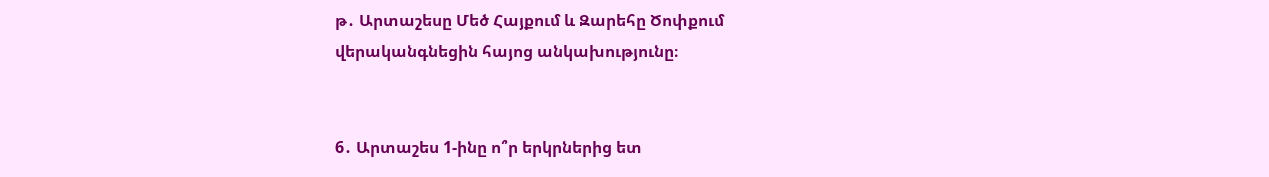թ․ Արտաշեսը Մեծ Հայքում և Զարեհը Ծոփքում վերականգնեցին հայոց անկախությունը։


6․ Արտաշես 1-ինը ո՞ր երկրներից ետ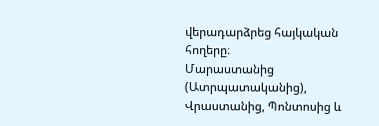վերադարձրեց հայկական հողերը։
Մարաստանից (Ատրպատականից), Վրաստանից, Պոնտոսից և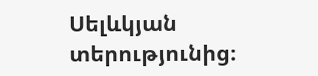Սելևկյան տերությունից։